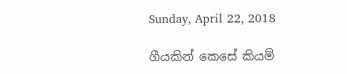Sunday, April 22, 2018

ගීයකින් කෙසේ කියම්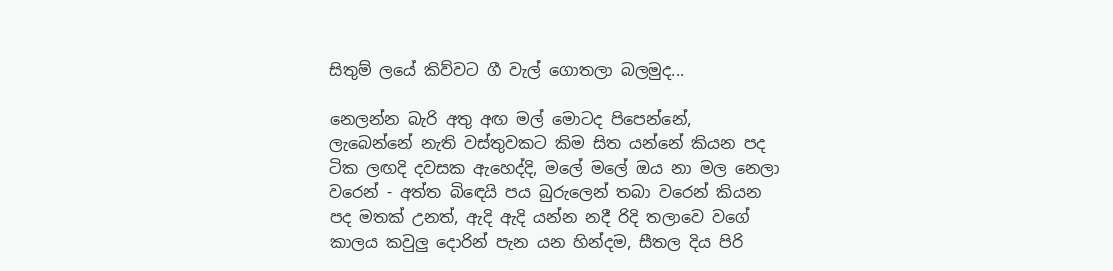සිතුම් ලයේ කිව්වට ගී වැල් ගොතලා බලමුද...

නෙලන්න බැරි අතු අඟ මල් මොටද පිපෙන්නේ, ලැබෙන්නේ නැති වස්තුවකට කිම සිත යන්නේ කියන පද ටික ලඟදි දවසක ඇහෙද්දි, මලේ මලේ ඔය නා මල නෙලා වරෙන් - අත්ත බිඳෙයි පය බුරුලෙන් තබා වරෙන් කියන පද මතක් උනත්, ඇදි ඇදි යන්න නදී රිදි තලාවෙ වගේ කාලය කවුලු දොරින් පැන යන හින්දම, සීතල දිය පිරි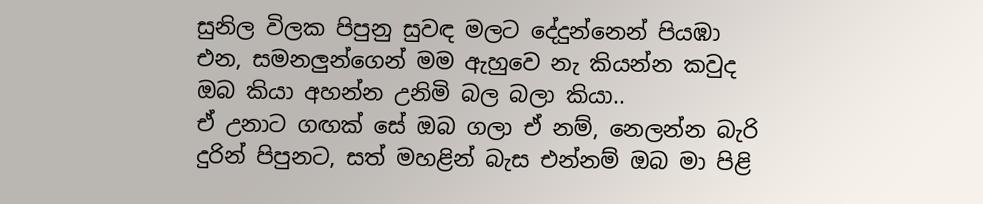සුනිල විලක පිපුනු සුවඳ මලට දේදුන්නෙන් පියඹා එන, සමනලුන්ගෙන් මම ඇහුවෙ නැ කියන්න කවුද ඔබ කියා අහන්න උනිමි බල බලා කියා..
ඒ උනාට ගඟක් සේ ඔබ ගලා ඒ නම්, නෙලන්න බැරි දුරින් පිපුනට, සත් මහළින් බැස එන්නම් ඔබ මා පිළි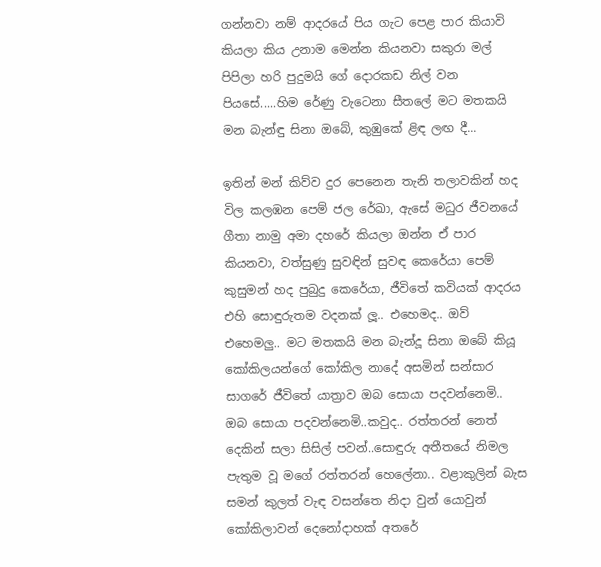ගන්නවා නම් ආදරයේ පිය ගැට පෙළ පාර කියාවි කියලා කිය උනාම මෙන්න කියනවා සකුරා මල් පිපිලා හරි පුදුමයි ගේ දොරකඩ නිල් වන පියසේ.....හිම රේණු වැටෙනා සීතලේ මට මතකයි මන බැන්ඳු සිනා ඔබේ, කුඹුකේ ළිඳ ලඟ දී...

ඉතින් මන් කිව්ව දුර පෙනෙන තැනි තලාවකින් හද විල කලඹන පෙම් ජල රේඛා, ඇසේ මධුර ජීවනයේ ගීතා නාමු අමා දහරේ කියලා ඔන්න ඒ පාර කියනවා, වත්සුණු සුවඳින් සුවඳ කෙරේයා පෙම් කුසුමන් හද පුබුදු කෙරේයා, ජීවිතේ කවියක් ආදරය එහි සොඳුරුතම වදනක් ලූ.. එහෙමද.. ඔව් එහෙමලු.. මට මතකයි මන බැන්දූ සිනා ඔබේ කියූ කෝකිලයන්ගේ කෝකිල නාදේ අසමින් සන්සාර සාගරේ ජීවිතේ යාත්‍රාව ඔබ සොයා පදවන්නෙමි.. ඔබ සොයා පදවන්නෙමි..කවුද.. රත්තරන් නෙත් දෙකින් සලා සිසිල් පවන්..සොඳුරු අතීතයේ නිමල පැතුම වූ මගේ රත්තරන් හෙලේනා.. වළාකුලින් බැස සමන් කුලත් වැඳ වසන්තෙ නිදා වුන් යොවුන් කෝකිලාවන් දෙනෝදාහක් අතරේ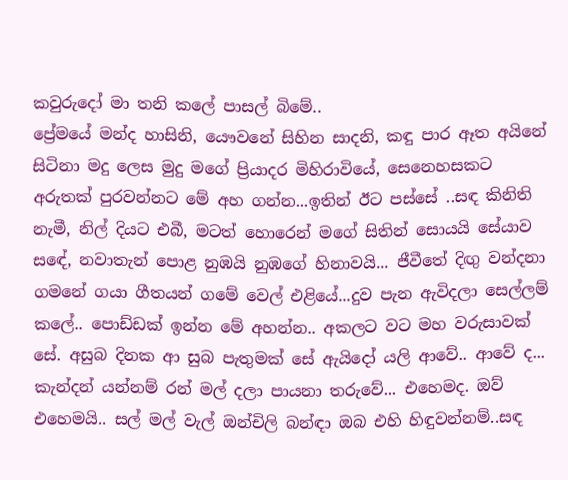කවුරුදෝ මා තනි කලේ පාසල් බිමේ..
ප්‍රේමයේ මන්ද හාසිනි, යෞවනේ සිහින සාදනි, කඳු පාර ඈත අයිනේ සිටිනා මදු ලෙස මුදු මගේ ප්‍රියාදර මිහිරාවියේ, සෙනෙහසකට අරුතක් පුරවන්නට මේ අහ ගන්න...ඉතින් ඊට පස්සේ ..සඳ කිනිති නැමී, නිල් දියට එබී, මටත් හොරෙන් මගේ සිතින් සොයයි සේයාව සඳේ, නවාතැන් පොළ නුඹයි නුඹගේ හිනාවයි... ජීවීතේ දිඟු වන්දනා ගමනේ ගයා ගීතයන් ගමේ වෙල් එළියේ...දුව පැන ඇවිදලා සෙල්ලම් කලේ.. පොඩ්ඩක් ඉන්න මේ අහන්න.. අකලට වට මහ වරුසාවක් සේ. අසුබ දිනක ආ සුබ පැතුමක් සේ ඇයිදෝ යලි ආවේ.. ආවේ ද... කැන්දන් යන්නම් රන් මල් දලා පායනා තරුවේ... එහෙමද. ඔව් එහෙමයි.. සල් මල් වැල් ඔන්චිලි බන්ඳා ඔබ එහි හිඳුවන්නම්..සඳ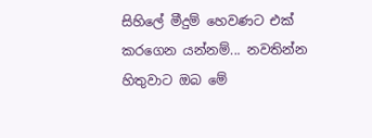සිහිලේ මීදුම් හෙවණට එක් කරගෙන යන්නම්... නවතින්න හිතුවාට ඔබ මේ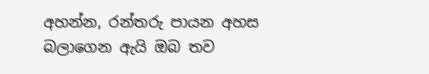අහන්න, රන්තරු පායන අහස බලාගෙන ඇයි ඔබ තව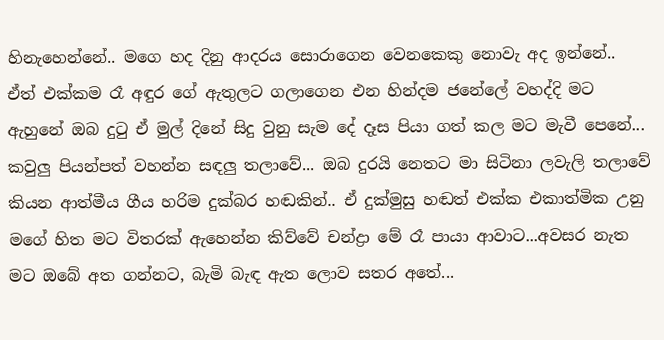හිනැහෙන්නේ.. මගෙ හද දිනු ආදරය සොරාගෙන වෙනකෙකු නොවැ අද ඉන්නේ..
ඒත් එක්කම රෑ අඳුර ගේ ඇතුලට ගලාගෙන එන හින්දම ජනේලේ වහද්දි මට ඇහුනේ ඔබ දුටු ඒ මුල් දිනේ සිදු වුනු සැම දේ දෑස පියා ගත් කල මට මැවී පෙනේ... කවුලු පියන්පත් වහන්න සඳලු තලාවේ... ඔබ දුරයි නෙතට මා සිටිනා ලවැලි තලාවේ කියන ආත්මීය ගීය හරිම දුක්බර හඬකින්.. ඒ දුක්මුසු හඬත් එක්ක එකාත්මික උනු මගේ හිත මට විතරක් ඇහෙන්න කිව්වේ චන්ද්‍රා මේ රෑ පායා ආවාට...අවසර නැත මට ඔබේ අත ගන්නට, බැමි බැඳ ඇත ලොව සතර අතේ...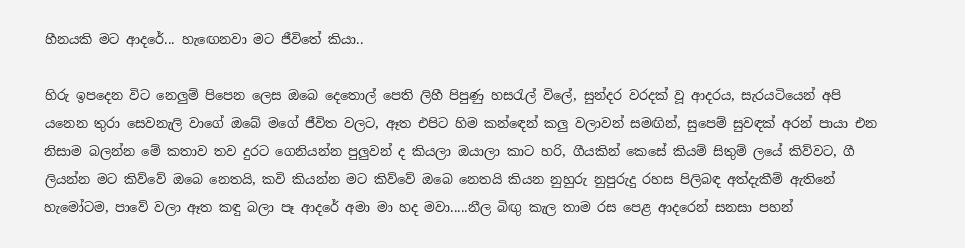හීනයකි මට ආදරේ... හැඟෙනවා මට ජීවිතේ කියා..

හිරු ඉපදෙන විට නෙලුම් පිපෙන ලෙස ඔබෙ දෙතොල් පෙති ලිහී පිපුණු හසරැල් විලේ, සුන්දර වරදක් වූ ආදරය, සැරයටියෙන් අපි යනෙන තුරා සෙවනැලි වාගේ ඔබේ මගේ ජීවිත වලට, ඈත එපිට හිම කන්ඳෙන් කලු වලාවන් සමඟින්, සුපෙම් සුවඳක් අරන් පායා එන නිසාම බලන්න මේ කතාව තව දුරට ගෙනියන්න පුලුවන් ද කියලා ඔයාලා කාට හරි, ගීයකින් කෙසේ කියම් සිතුම් ලයේ කිව්වට, ගී ලියන්න මට කිව්වේ ඔබෙ නෙතයි, කවි කියන්න මට කිව්වේ ඔබෙ නෙතයි කියන නුහුරු නුපුරුදු රහස පිලිබඳ අත්දැකීම් ඇතිනේ හැමෝටම, පාවේ වලා ඈත කඳු බලා පෑ ආදරේ අමා මා හද මවා.....නීල බිඟු කැල තාම රස පෙළ ආදරෙන් සනසා පහන්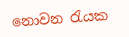නොවන රැයක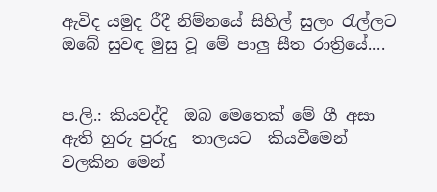ඇවිද යමුද රීදී නිම්නයේ සිහිල් සුලං රැල්ලට ඔබේ සුවඳ මුසු වූ මේ පාලු සීත රාත්‍රියේ....


ප.ලි.: කියවද්දි  ඔබ මෙතෙක් මේ ගී අසා ඇති හුරු පුරුදු  තාලයට  කියවීමෙන් වලකින මෙන්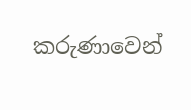කරුණාවෙන්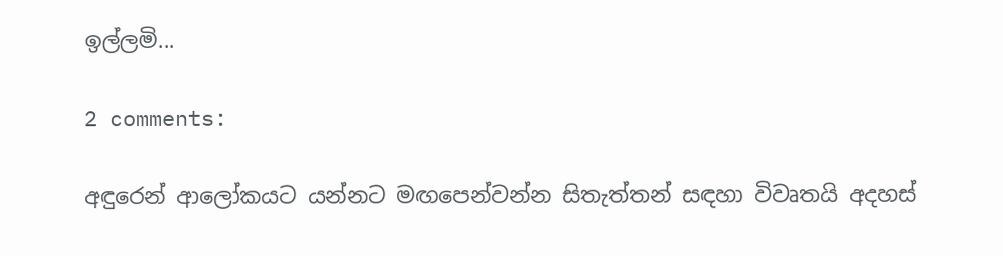ඉල්ලමි...

2 comments:

අඳුරෙන් ආලෝකයට යන්නට මඟපෙන්වන්න සිතැත්තන් සඳහා විවෘතයි අදහස්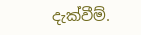දැක්වීම්.